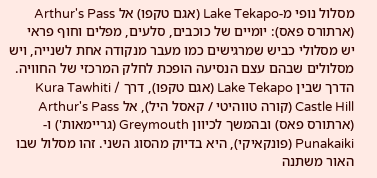מסלול נופי מ-Lake Tekapo (אגם טקפו) אל Arthur's Pass (ארתורס פאס): יומיים של כוכבים, סלעים, מפלים וחוף פראי
יש מסלולי כביש שמרגישים כמו מעבר מנקודה אחת לשנייה, ויש מסלולים שבהם עצם הנסיעה הופכת לחלק המרכזי של החוויה. הדרך שבין Lake Tekapo (אגם טקפו), דרך Kura Tawhiti / Castle Hill (קורה טווהיטי / קאסל היל), אל Arthur's Pass (ארתורס פאס) ובהמשך לכיוון Greymouth (גריימאות') ו-Punakaiki (פונקאיקי), היא בדיוק מהסוג השני. זהו מסלול שבו האור משתנה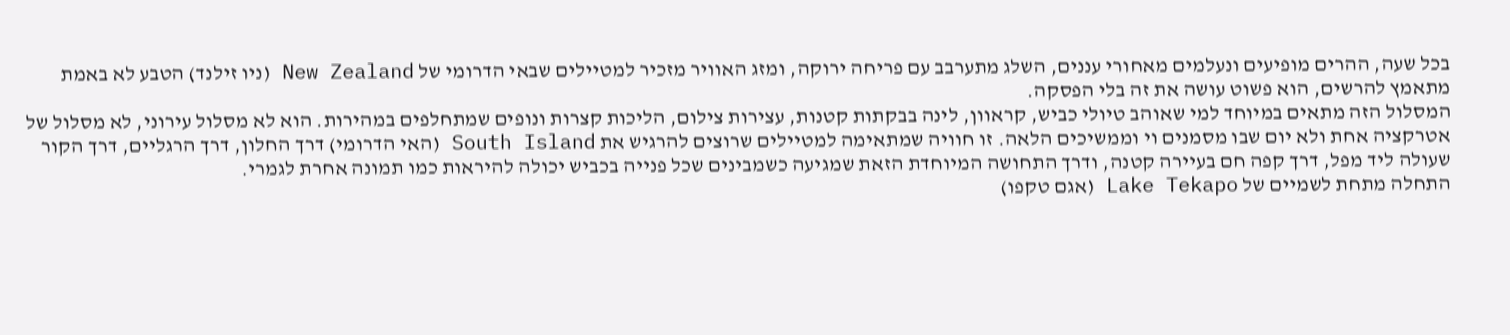בכל שעה, ההרים מופיעים ונעלמים מאחורי עננים, השלג מתערבב עם פריחה ירוקה, ומזג האוויר מזכיר למטיילים שבאי הדרומי של New Zealand (ניו זילנד) הטבע לא באמת מתאמץ להרשים, הוא פשוט עושה את זה בלי הפסקה.
המסלול הזה מתאים במיוחד למי שאוהב טיולי כביש, קראוון, לינה בבקתות קטנות, עצירות צילום, הליכות קצרות ונופים שמתחלפים במהירות. הוא לא מסלול עירוני, לא מסלול של אטרקציה אחת ולא יום שבו מסמנים וי וממשיכים הלאה. זו חוויה שמתאימה למטיילים שרוצים להרגיש את South Island (האי הדרומי) דרך החלון, דרך הרגליים, דרך הקור שעולה ליד מפל, דרך קפה חם בעיירה קטנה, ודרך התחושה המיוחדת הזאת שמגיעה כשמבינים שכל פנייה בכביש יכולה להיראות כמו תמונה אחרת לגמרי.
התחלה מתחת לשמיים של Lake Tekapo (אגם טקפו)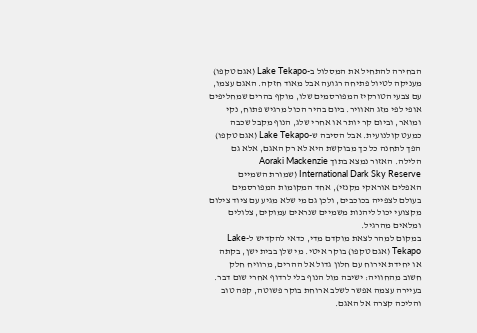הבחירה להתחיל את המסלול ב-Lake Tekapo (אגם טקפו) מעניקה לטיול פתיחה רגועה אבל מאוד חזקה. האגם עצמו, עם צבעי הטורקיז המפורסמים שלו, מוקף בהרים שמחליפים אופי לפי מזג האוויר. ביום בהיר הכול מרגיש פתוח, נקי ומואר, וביום קר יותר או אחרי שלג, הנוף מקבל שכבה כמעט קולנועית. אבל הסיבה ש-Lake Tekapo (אגם טקפו) הפך לתחנה כל כך מבוקשת היא לא רק האגם, אלא גם הלילה. האזור נמצא בתוך Aoraki Mackenzie International Dark Sky Reserve (שמורת השמיים האפלים אוראקי מקנזי), אחד המקומות המפורסמים בעולם לצפייה בכוכבים, ולכן גם מי שלא מגיע עם ציוד צילום מקצועי יכול ליהנות משמיים שנראים עמוקים, צלולים ומלאים מהרגיל.
במקום למהר לצאת מוקדם מדי, כדאי להקדיש ל-Lake Tekapo (אגם טקפו) בוקר איטי. מי שלן בבית ישן, בקתה או יחידת אירוח עם חלון גדול אל ההרים, מרוויח חלק חשוב מהחוויה: ישיבה מול הנוף בלי לרדוף אחרי שום דבר. בעיירה עצמה אפשר לשלב ארוחת בוקר פשוטה, קפה טוב והליכה קצרה אל האגם.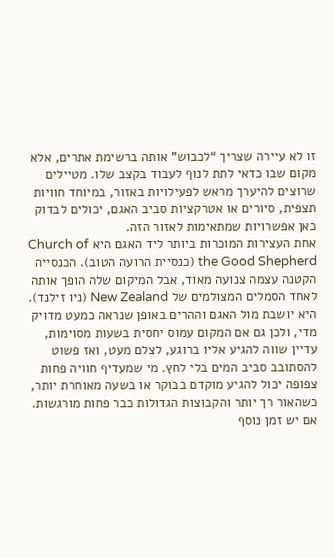זו לא עיירה שצריך “לכבוש” אותה ברשימת אתרים, אלא מקום שבו כדאי לתת לנוף לעבוד בקצב שלו. מטיילים שרוצים להיערך מראש לפעילויות באזור, במיוחד חוויות תצפית, סיורים או אטרקציות סביב האגם, יכולים לבדוק כאן אפשרויות שמתאימות לאזור הזה.
אחת העצירות המוכרות ביותר ליד האגם היא Church of the Good Shepherd (כנסיית הרועה הטוב). הכנסייה הקטנה עצמה צנועה מאוד, אבל המיקום שלה הופך אותה לאחד הסמלים המצולמים של New Zealand (ניו זילנד). היא יושבת מול האגם וההרים באופן שנראה כמעט מדויק מדי, ולכן גם אם המקום עמוס יחסית בשעות מסוימות, עדיין שווה להגיע אליו ברוגע, לצלם מעט, ואז פשוט להסתובב סביב המים בלי לחץ. מי שמעדיף חוויה פחות צפופה יכול להגיע מוקדם בבוקר או בשעה מאוחרת יותר, כשהאור רך יותר והקבוצות הגדולות כבר פחות מורגשות.
אם יש זמן נוסף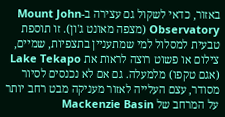באזור, כדאי לשקול גם עצירה ב-Mount John Observatory (מצפה מאונט ג'ון). זו תוספת טבעית למסלול למי שמתעניין בתצפיות, שמיים, צילום או פשוט רוצה לראות את Lake Tekapo (אגם טקפו) מלמעלה. גם אם לא נכנסים לסיור מסודר, עצם העלייה לאזור מעניקה מבט רחב יותר על המרחב של Mackenzie Basin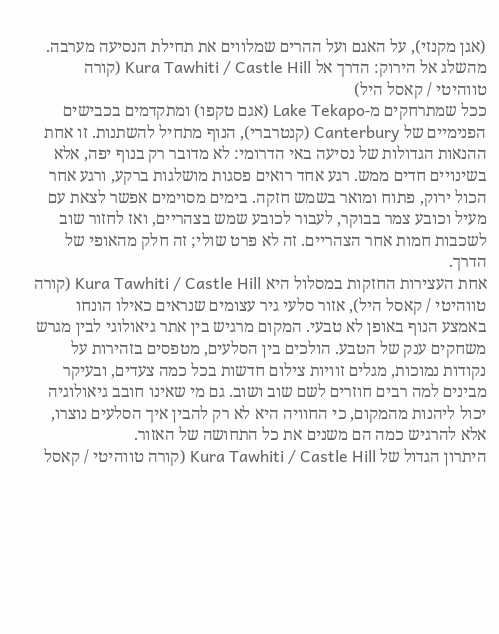(אגן מקנזי), על האגם ועל ההרים שמלווים את תחילת הנסיעה מערבה.
מהשלג אל הירוק: הדרך אל Kura Tawhiti / Castle Hill (קורה טווהיטי / קאסל היל)
ככל שמתרחקים מ-Lake Tekapo (אגם טקפו) ומתקדמים בכבישים הפנימיים של Canterbury (קנטרברי), הנוף מתחיל להשתנות. זו אחת ההנאות הגדולות של נסיעה באי הדרומי: לא מדובר רק בנוף יפה, אלא בשינויים חדים ממש. רגע אחד רואים פסגות מושלגות ברקע, ורגע אחר הכול ירוק, פתוח ומואר בשמש חזקה. בימים מסוימים אפשר לצאת עם מעיל וכובע צמר בבוקר, לעבור לכובע שמש בצהריים, ואז לחזור שוב לשכבות חמות אחר הצהריים. זה לא פרט שולי; זה חלק מהאופי של הדרך.
אחת העצירות החזקות במסלול היא Kura Tawhiti / Castle Hill (קורה טווהיטי / קאסל היל), אזור סלעי גיר עצומים שנראים כאילו הונחו באמצע הנוף באופן לא טבעי. המקום מרגיש בין אתר גיאולוגי לבין מגרש משחקים ענק של הטבע. הולכים בין הסלעים, מטפסים בזהירות על נקודות נמוכות, מגלים זוויות צילום חדשות בכל כמה צעדים, ובעיקר מבינים למה רבים חוזרים לשם שוב ושוב. גם מי שאינו חובב גיאולוגיה יכול ליהנות מהמקום, כי החוויה היא לא רק להבין איך הסלעים נוצרו, אלא להרגיש כמה הם משנים את כל התחושה של האזור.
היתרון הגדול של Kura Tawhiti / Castle Hill (קורה טווהיטי / קאסל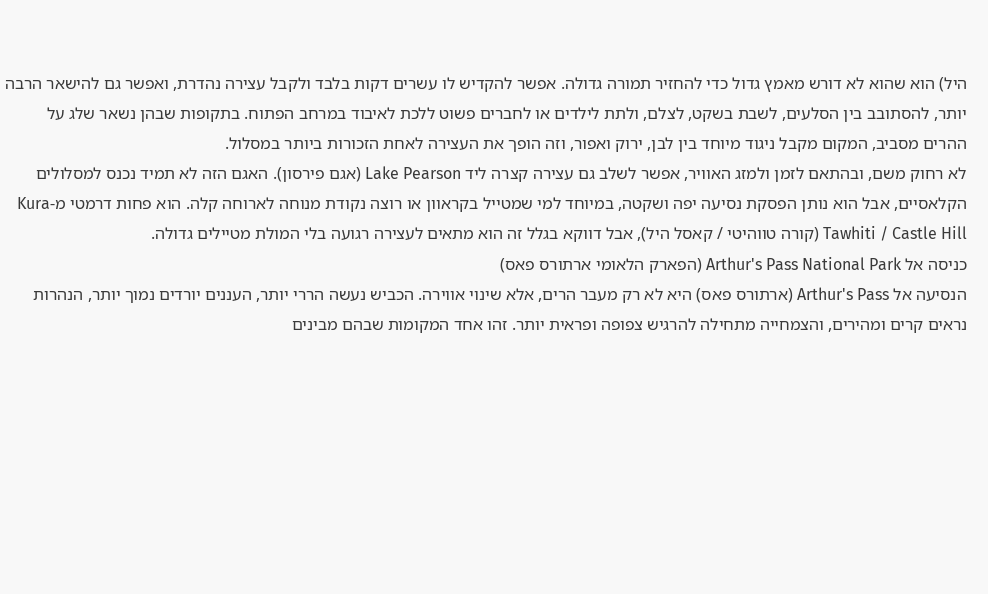היל) הוא שהוא לא דורש מאמץ גדול כדי להחזיר תמורה גדולה. אפשר להקדיש לו עשרים דקות בלבד ולקבל עצירה נהדרת, ואפשר גם להישאר הרבה יותר, להסתובב בין הסלעים, לשבת בשקט, לצלם, ולתת לילדים או לחברים פשוט ללכת לאיבוד במרחב הפתוח. בתקופות שבהן נשאר שלג על ההרים מסביב, המקום מקבל ניגוד מיוחד בין לבן, ירוק ואפור, וזה הופך את העצירה לאחת הזכורות ביותר במסלול.
לא רחוק משם, ובהתאם לזמן ולמזג האוויר, אפשר לשלב גם עצירה קצרה ליד Lake Pearson (אגם פירסון). האגם הזה לא תמיד נכנס למסלולים הקלאסיים, אבל הוא נותן הפסקת נסיעה יפה ושקטה, במיוחד למי שמטייל בקראוון או רוצה נקודת מנוחה לארוחה קלה. הוא פחות דרמטי מ-Kura Tawhiti / Castle Hill (קורה טווהיטי / קאסל היל), אבל דווקא בגלל זה הוא מתאים לעצירה רגועה בלי המולת מטיילים גדולה.
כניסה אל Arthur's Pass National Park (הפארק הלאומי ארתורס פאס)
הנסיעה אל Arthur's Pass (ארתורס פאס) היא לא רק מעבר הרים, אלא שינוי אווירה. הכביש נעשה הררי יותר, העננים יורדים נמוך יותר, הנהרות נראים קרים ומהירים, והצמחייה מתחילה להרגיש צפופה ופראית יותר. זהו אחד המקומות שבהם מבינים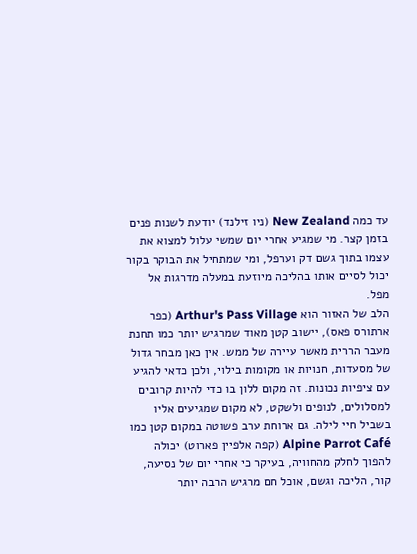עד כמה New Zealand (ניו זילנד) יודעת לשנות פנים בזמן קצר. מי שמגיע אחרי יום שמשי עלול למצוא את עצמו בתוך גשם דק וערפל, ומי שמתחיל את הבוקר בקור יכול לסיים אותו בהליכה מיוזעת במעלה מדרגות אל מפל.
הלב של האזור הוא Arthur's Pass Village (כפר ארתורס פאס), יישוב קטן מאוד שמרגיש יותר כמו תחנת מעבר הררית מאשר עיירה של ממש. אין כאן מבחר גדול של מסעדות, חנויות או מקומות בילוי, ולכן כדאי להגיע עם ציפיות נכונות. זה מקום ללון בו כדי להיות קרובים למסלולים, לנופים ולשקט, לא מקום שמגיעים אליו בשביל חיי לילה. גם ארוחת ערב פשוטה במקום קטן כמו Alpine Parrot Café (קפה אלפיין פארוט) יכולה להפוך לחלק מהחוויה, בעיקר כי אחרי יום של נסיעה, קור, הליכה וגשם, אוכל חם מרגיש הרבה יותר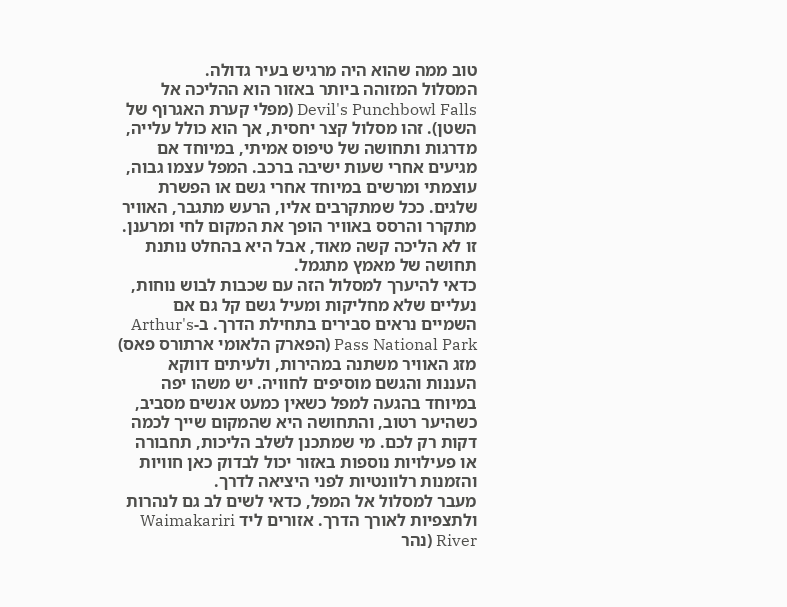טוב ממה שהוא היה מרגיש בעיר גדולה.
המסלול המזוהה ביותר באזור הוא ההליכה אל Devil's Punchbowl Falls (מפלי קערת האגרוף של השטן). זהו מסלול קצר יחסית, אך הוא כולל עלייה, מדרגות ותחושה של טיפוס אמיתי, במיוחד אם מגיעים אחרי שעות ישיבה ברכב. המפל עצמו גבוה, עוצמתי ומרשים במיוחד אחרי גשם או הפשרת שלגים. ככל שמתקרבים אליו, הרעש מתגבר, האוויר מתקרר והרסס באוויר הופך את המקום לחי ומרענן. זו לא הליכה קשה מאוד, אבל היא בהחלט נותנת תחושה של מאמץ מתגמל.
כדאי להיערך למסלול הזה עם שכבות לבוש נוחות, נעליים שלא מחליקות ומעיל גשם קל גם אם השמיים נראים סבירים בתחילת הדרך. ב-Arthur's Pass National Park (הפארק הלאומי ארתורס פאס) מזג האוויר משתנה במהירות, ולעיתים דווקא העננות והגשם מוסיפים לחוויה. יש משהו יפה במיוחד בהגעה למפל כשאין כמעט אנשים מסביב, כשהיער רטוב, והתחושה היא שהמקום שייך לכמה דקות רק לכם. מי שמתכנן לשלב הליכות, תחבורה או פעילויות נוספות באזור יכול לבדוק כאן חוויות והזמנות רלוונטיות לפני היציאה לדרך.
מעבר למסלול אל המפל, כדאי לשים לב גם לנהרות ולתצפיות לאורך הדרך. אזורים ליד Waimakariri River (נהר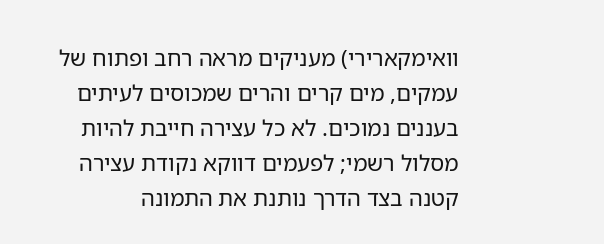וואימקארירי) מעניקים מראה רחב ופתוח של עמקים, מים קרים והרים שמכוסים לעיתים בעננים נמוכים. לא כל עצירה חייבת להיות מסלול רשמי; לפעמים דווקא נקודת עצירה קטנה בצד הדרך נותנת את התמונה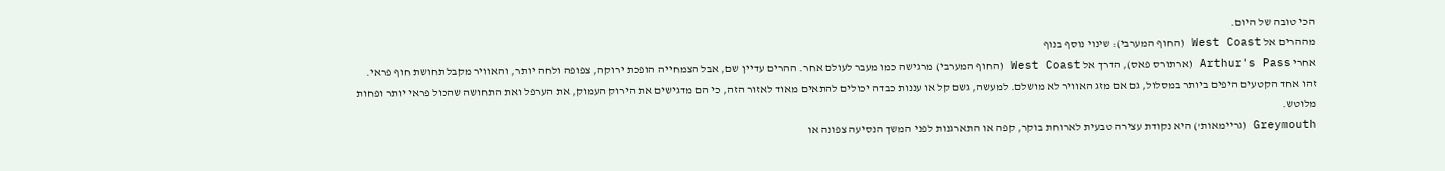הכי טובה של היום.
מההרים אל West Coast (החוף המערבי): שינוי נוסף בנוף
אחרי Arthur's Pass (ארתורס פאס), הדרך אל West Coast (החוף המערבי) מרגישה כמו מעבר לעולם אחר. ההרים עדיין שם, אבל הצמחייה הופכת ירוקה, צפופה ולחה יותר, והאוויר מקבל תחושת חוף פראי. זהו אחד הקטעים היפים ביותר במסלול, גם אם מזג האוויר לא מושלם. למעשה, גשם קל או עננות כבדה יכולים להתאים מאוד לאזור הזה, כי הם מדגישים את הירוק העמוק, את הערפל ואת התחושה שהכול פראי יותר ופחות מלוטש.
Greymouth (גריימאות') היא נקודת עצירה טבעית לארוחת בוקר, קפה או התארגנות לפני המשך הנסיעה צפונה או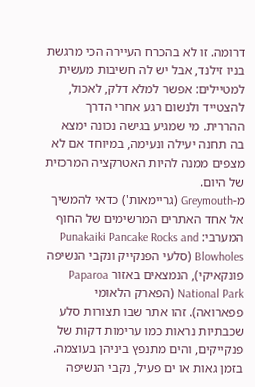דרומה. זו לא בהכרח העיירה הכי מרגשת בניו זילנד, אבל יש לה חשיבות מעשית למטיילים: אפשר למלא דלק, לאכול, להצטייד ולנשום רגע אחרי הדרך ההררית. מי שמגיע בגישה נכונה ימצא בה תחנה יעילה ונעימה, במיוחד אם לא מצפים ממנה להיות האטרקציה המרכזית של היום.
מ-Greymouth (גריימאות') כדאי להמשיך אל אחד האתרים המרשימים של החוף המערבי: Punakaiki Pancake Rocks and Blowholes (סלעי הפנקייק ונקבי הנשיפה פונקאיקי), הנמצאים באזור Paparoa National Park (הפארק הלאומי פפארואה). זהו אתר שבו תצורות סלע שכבתיות נראות כמו ערימות דקות של פנקייקים, והים מתנפץ ביניהן בעוצמה. בזמן גאות או ים פעיל, נקבי הנשיפה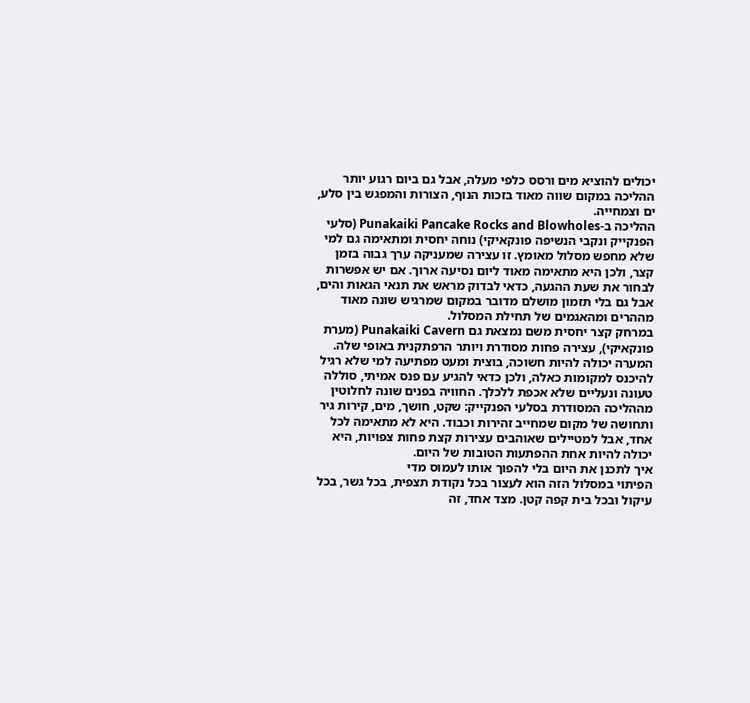יכולים להוציא מים ורסס כלפי מעלה, אבל גם ביום רגוע יותר ההליכה במקום שווה מאוד בזכות הנוף, הצורות והמפגש בין סלע, ים וצמחייה.
ההליכה ב-Punakaiki Pancake Rocks and Blowholes (סלעי הפנקייק ונקבי הנשיפה פונקאיקי) נוחה יחסית ומתאימה גם למי שלא מחפש מסלול מאומץ. זו עצירה שמעניקה ערך גבוה בזמן קצר, ולכן היא מתאימה מאוד ליום נסיעה ארוך. אם יש אפשרות לבחור את שעת ההגעה, כדאי לבדוק מראש את תנאי הגאות והים, אבל גם בלי תזמון מושלם מדובר במקום שמרגיש שונה מאוד מההרים ומהאגמים של תחילת המסלול.
במרחק קצר יחסית משם נמצאת גם Punakaiki Cavern (מערת פונקאיקי), עצירה פחות מסודרת ויותר הרפתקנית באופי שלה. המערה יכולה להיות חשוכה, בוצית ומעט מפתיעה למי שלא רגיל להיכנס למקומות כאלה, ולכן כדאי להגיע עם פנס אמיתי, סוללה טעונה ונעליים שלא אכפת ללכלך. החוויה בפנים שונה לחלוטין מההליכה המסודרת בסלעי הפנקייק: שקט, חושך, מים, קירות גיר ותחושה של מקום שמחייב זהירות וכבוד. היא לא מתאימה לכל אחד, אבל למטיילים שאוהבים עצירות קצת פחות צפויות, היא יכולה להיות אחת ההפתעות הטובות של היום.
איך לתכנן את היום בלי להפוך אותו לעמוס מדי
הפיתוי במסלול הזה הוא לעצור בכל נקודת תצפית, בכל גשר, בכל עיקול ובכל בית קפה קטן. מצד אחד, זה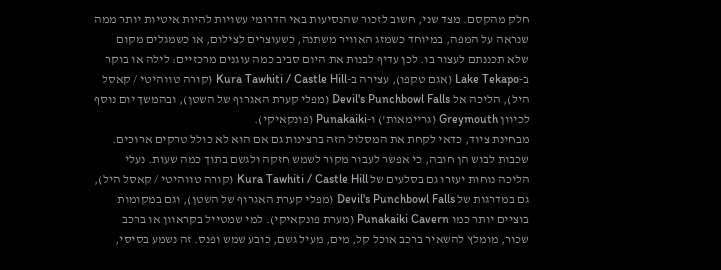חלק מהקסם. מצד שני, חשוב לזכור שהנסיעות באי הדרומי עשויות להיות איטיות יותר ממה שנראה על המפה, במיוחד כשמזג האוויר משתנה, כשעוצרים לצילום, או כשמגלים מקום שלא תכננתם לעצור בו. לכן עדיף לבנות את היום סביב כמה עוגנים מרכזיים: לילה או בוקר ב-Lake Tekapo (אגם טקפו), עצירה ב-Kura Tawhiti / Castle Hill (קורה טווהיטי / קאסל היל), הליכה אל Devil's Punchbowl Falls (מפלי קערת האגרוף של השטן), ובהמשך יום נוסף לכיוון Greymouth (גריימאות') ו-Punakaiki (פונקאיקי).
מבחינת ציוד, כדאי לקחת את המסלול הזה ברצינות גם אם הוא לא כולל טרקים ארוכים. שכבות לבוש הן חובה, כי אפשר לעבור מקור לשמש חזקה ולגשם בתוך כמה שעות. נעלי הליכה נוחות יעזרו גם בסלעים של Kura Tawhiti / Castle Hill (קורה טווהיטי / קאסל היל), גם במדרגות של Devil's Punchbowl Falls (מפלי קערת האגרוף של השטן), וגם במקומות בוציים יותר כמו Punakaiki Cavern (מערת פונקאיקי). למי שמטייל בקראוון או ברכב שכור, מומלץ להשאיר ברכב אוכל קל, מים, מעיל גשם, כובע שמש ופנס. זה נשמע בסיסי,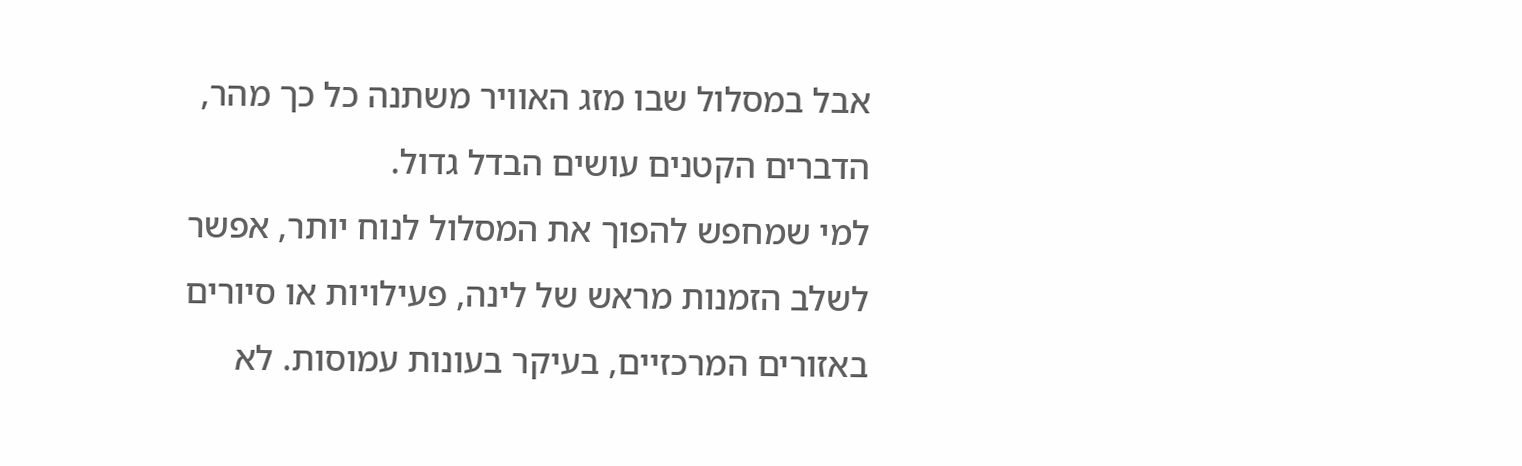אבל במסלול שבו מזג האוויר משתנה כל כך מהר, הדברים הקטנים עושים הבדל גדול.
למי שמחפש להפוך את המסלול לנוח יותר, אפשר לשלב הזמנות מראש של לינה, פעילויות או סיורים באזורים המרכזיים, בעיקר בעונות עמוסות. לא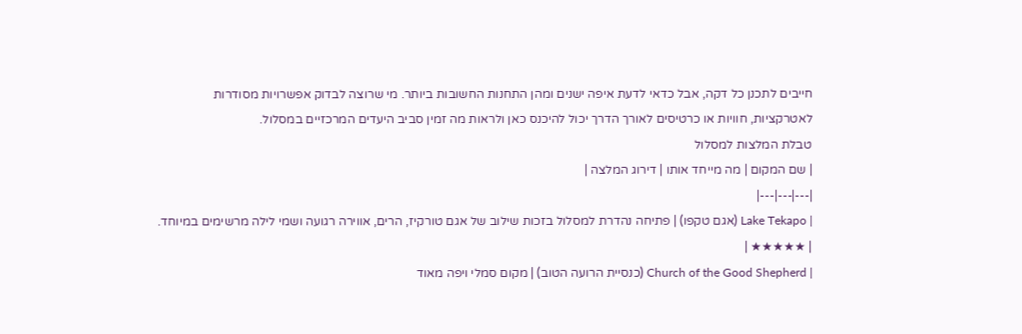חייבים לתכנן כל דקה, אבל כדאי לדעת איפה ישנים ומהן התחנות החשובות ביותר. מי שרוצה לבדוק אפשרויות מסודרות לאטרקציות, חוויות או כרטיסים לאורך הדרך יכול להיכנס כאן ולראות מה זמין סביב היעדים המרכזיים במסלול.
טבלת המלצות למסלול
| שם המקום | מה מייחד אותו | דירוג המלצה |
|---|---|---|
| Lake Tekapo (אגם טקפו) | פתיחה נהדרת למסלול בזכות שילוב של אגם טורקיז, הרים, אווירה רגועה ושמי לילה מרשימים במיוחד. | ★★★★★ |
| Church of the Good Shepherd (כנסיית הרועה הטוב) | מקום סמלי ויפה מאוד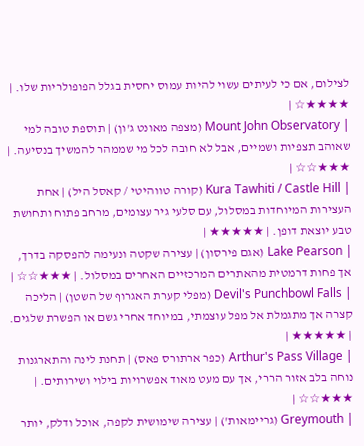לצילום, אם כי לעיתים עשוי להיות עמוס יחסית בגלל הפופולריות שלו. | ★★★★☆ |
| Mount John Observatory (מצפה מאונט ג'ון) | תוספת טובה למי שאוהב תצפיות ושמיים, אבל לא חובה לכל מי שממהר להמשיך בנסיעה. | ★★★☆☆ |
| Kura Tawhiti / Castle Hill (קורה טווהיטי / קאסל היל) | אחת העצירות המיוחדות במסלול, עם סלעי גיר עצומים, מרחב פתוח ותחושת טבע יוצאת דופן. | ★★★★★ |
| Lake Pearson (אגם פירסון) | עצירה שקטה ונעימה להפסקה בדרך, אך פחות דרמטית מהאתרים המרכזיים האחרים במסלול. | ★★★☆☆ |
| Devil's Punchbowl Falls (מפלי קערת האגרוף של השטן) | הליכה קצרה אך מתגמלת אל מפל עוצמתי, במיוחד אחרי גשם או הפשרת שלגים. | ★★★★★ |
| Arthur's Pass Village (כפר ארתורס פאס) | תחנת לינה והתארגנות נוחה בלב אזור הררי, אך עם מעט מאוד אפשרויות בילוי ושירותים. | ★★★☆☆ |
| Greymouth (גריימאות') | עצירה שימושית לקפה, אוכל ודלק, יותר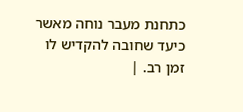כתחנת מעבר נוחה מאשר כיעד שחובה להקדיש לו זמן רב. |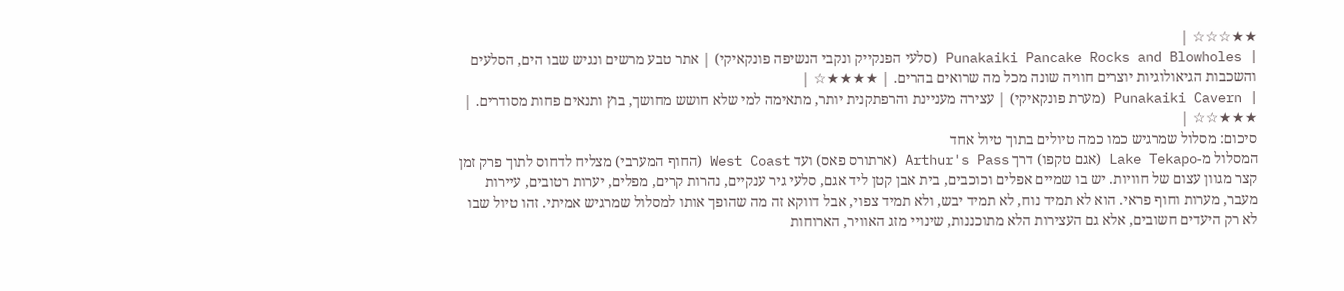★★☆☆☆ |
| Punakaiki Pancake Rocks and Blowholes (סלעי הפנקייק ונקבי הנשיפה פונקאיקי) | אתר טבע מרשים ונגיש שבו הים, הסלעים והשכבות הגיאולוגיות יוצרים חוויה שונה מכל מה שרואים בהרים. | ★★★★☆ |
| Punakaiki Cavern (מערת פונקאיקי) | עצירה מעניינת והרפתקנית יותר, מתאימה למי שלא חושש מחושך, בוץ ותנאים פחות מסודרים. | ★★★☆☆ |
סיכום: מסלול שמרגיש כמו כמה טיולים בתוך טיול אחד
המסלול מ-Lake Tekapo (אגם טקפו) דרך Arthur's Pass (ארתורס פאס) ועד West Coast (החוף המערבי) מצליח לדחוס לתוך פרק זמן קצר מגוון עצום של חוויות. יש בו שמיים אפלים וכוכבים, בית אבן קטן ליד אגם, סלעי גיר ענקיים, נהרות קרים, מפלים, יערות רטובים, עיירות מעבר, מערות וחוף פראי. הוא לא תמיד נוח, לא תמיד יבש, ולא תמיד צפוי, אבל דווקא זה מה שהופך אותו למסלול שמרגיש אמיתי. זהו טיול שבו לא רק היעדים חשובים, אלא גם העצירות הלא מתוכננות, שינויי מזג האוויר, הארוחות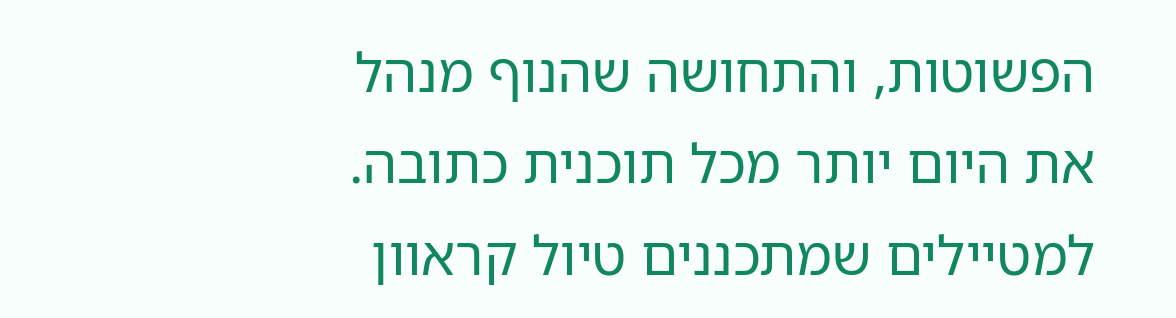הפשוטות, והתחושה שהנוף מנהל את היום יותר מכל תוכנית כתובה.
למטיילים שמתכננים טיול קראוון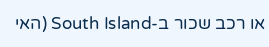או רכב שכור ב-South Island (האי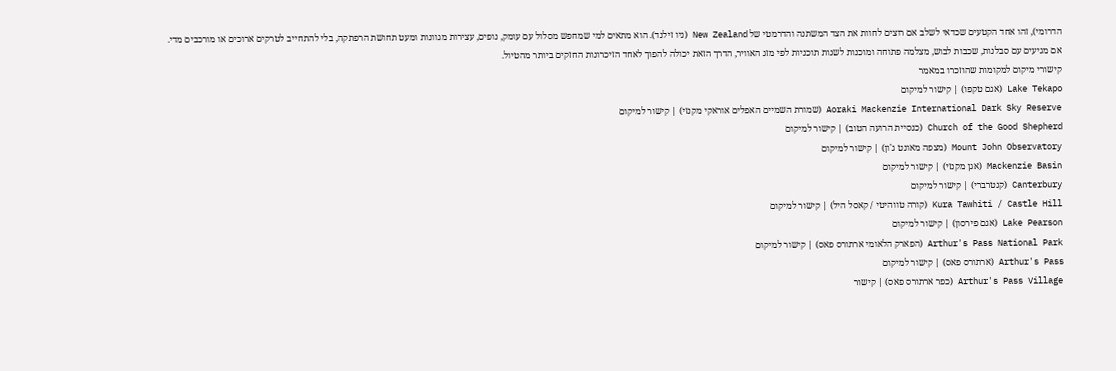הדרומי), זהו אחד הקטעים שכדאי לשלב אם רוצים לחוות את הצד המשתנה והדרמטי של New Zealand (ניו זילנד). הוא מתאים למי שמחפש מסלול עם עומק, נופים, עצירות מגוונות ומעט תחושת הרפתקה, בלי להתחייב לטרקים ארוכים או מורכבים מדי. אם מגיעים עם סבלנות, שכבות לבוש, מצלמה פתוחה ומוכנות לשנות תוכניות לפי מזג האוויר, הדרך הזאת יכולה להפוך לאחד הזיכרונות החזקים ביותר מהטיול.
קישורי מיקום למקומות שהוזכרו במאמר
Lake Tekapo (אגם טקפו) | קישור למיקום
Aoraki Mackenzie International Dark Sky Reserve (שמורת השמיים האפלים אוראקי מקנזי) | קישור למיקום
Church of the Good Shepherd (כנסיית הרועה הטוב) | קישור למיקום
Mount John Observatory (מצפה מאונט ג'ון) | קישור למיקום
Mackenzie Basin (אגן מקנזי) | קישור למיקום
Canterbury (קנטרברי) | קישור למיקום
Kura Tawhiti / Castle Hill (קורה טווהיטי / קאסל היל) | קישור למיקום
Lake Pearson (אגם פירסון) | קישור למיקום
Arthur's Pass National Park (הפארק הלאומי ארתורס פאס) | קישור למיקום
Arthur's Pass (ארתורס פאס) | קישור למיקום
Arthur's Pass Village (כפר ארתורס פאס) | קישור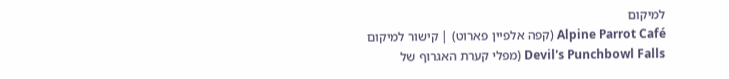למיקום
Alpine Parrot Café (קפה אלפיין פארוט) | קישור למיקום
Devil's Punchbowl Falls (מפלי קערת האגרוף של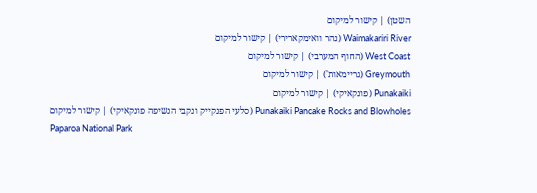השטן) | קישור למיקום
Waimakariri River (נהר וואימקארירי) | קישור למיקום
West Coast (החוף המערבי) | קישור למיקום
Greymouth (גריימאות') | קישור למיקום
Punakaiki (פונקאיקי) | קישור למיקום
Punakaiki Pancake Rocks and Blowholes (סלעי הפנקייק ונקבי הנשיפה פונקאיקי) | קישור למיקום
Paparoa National Park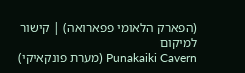(הפארק הלאומי פפארואה) | קישור למיקום
Punakaiki Cavern (מערת פונקאיקי)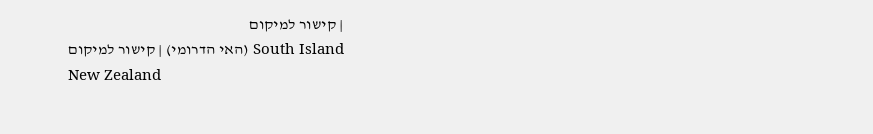| קישור למיקום
South Island (האי הדרומי) | קישור למיקום
New Zealand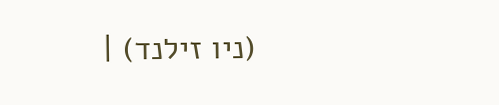(ניו זילנד) |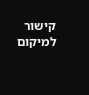קישור למיקום